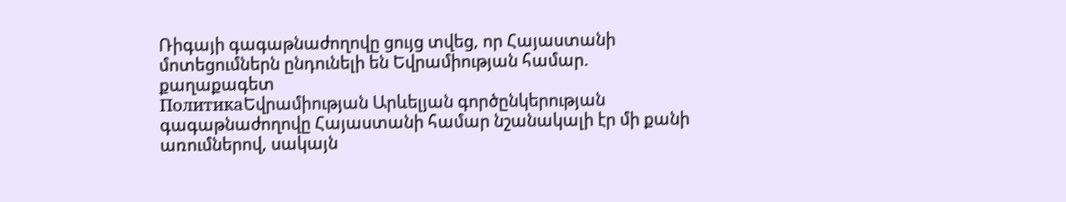Ռիգայի գագաթնաժողովը ցույց տվեց, որ Հայաստանի մոտեցումներն ընդունելի են Եվրամիության համար. քաղաքագետ
ПолитикаԵվրամիության Արևելյան գործընկերության գագաթնաժողովը Հայաստանի համար նշանակալի էր մի քանի առումներով, սակայն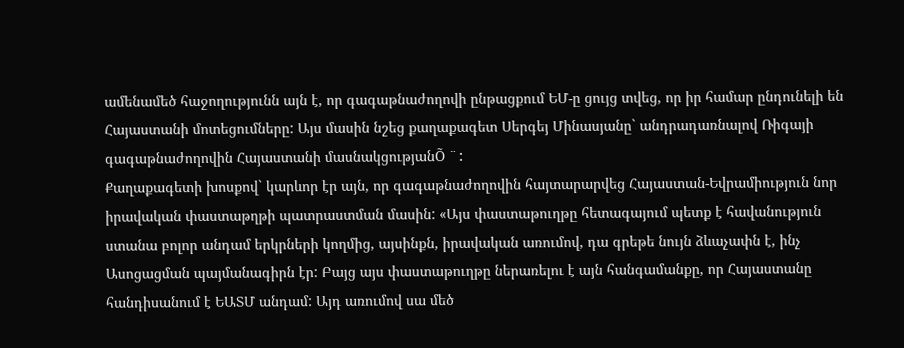ամենամեծ հաջողությունն այն է, որ գագաթնաժողովի ընթացքում ԵՄ-ը ցույց տվեց, որ իր համար ընդունելի են Հայաստանի մոտեցումները: Այս մասին նշեց քաղաքագետ Սերգեյ Մինասյանը` անդրադառնալով Ռիգայի գագաթնաժողովին Հայաստանի մասնակցությանÕ ¨:
Քաղաքագետի խոսքով` կարևոր էր այն, որ գագաթնաժողովին հայտարարվեց Հայաստան-Եվրամիություն նոր իրավական փաստաթղթի պատրաստման մասին: «Այս փաստաթուղթը հետագայում պետք է հավանություն ստանա բոլոր անդամ երկրների կողմից, այսինքն, իրավական առումով, դա գրեթե նույն ձևաչափն է, ինչ Ասոցացման պայմանագիրն էր: Բայց այս փաստաթուղթը ներառելու է այն հանգամանքը, որ Հայաստանը հանդիսանում է ԵԱՏՄ անդամ: Այդ առումով սա մեծ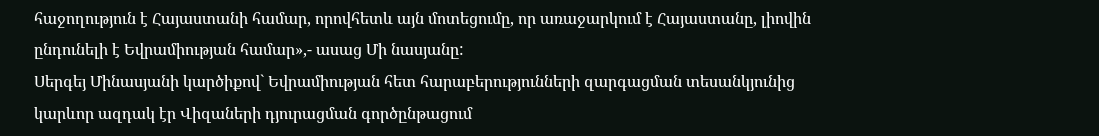հաջողություն է Հայաստանի համար, որովհետև այն մոտեցումը, որ առաջարկում է Հայաստանը, լիովին ընդունելի է Եվրամիության համար»,- ասաց Մի նասյանը:
Սերգեյ Մինասյանի կարծիքով` Եվրամիության հետ հարաբերությունների զարգացման տեսանկյունից կարևոր ազդակ էր Վիզաների դյուրացման գործընթացում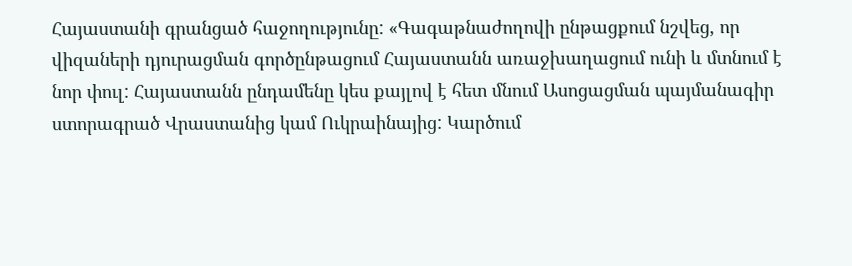Հայաստանի գրանցած հաջողությունը: «Գագաթնաժողովի ընթացքում նշվեց, որ վիզաների դյուրացման գործընթացում Հայաստանն առաջխաղացում ունի և մտնում է նոր փուլ: Հայաստանն ընդամենը կես քայլով է հետ մնում Ասոցացման պայմանագիր ստորագրած Վրաստանից կամ Ուկրաինայից: Կարծում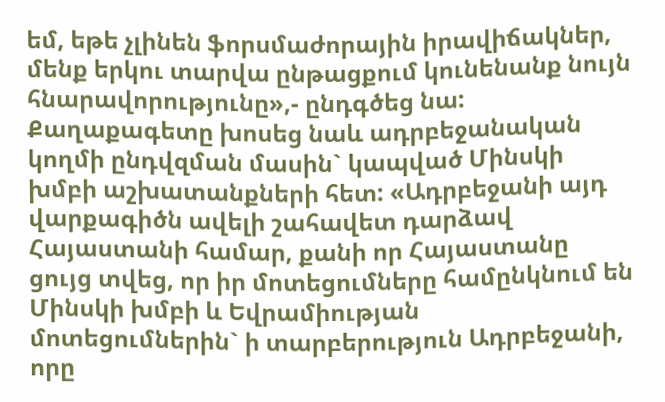եմ, եթե չլինեն ֆորսմաժորային իրավիճակներ, մենք երկու տարվա ընթացքում կունենանք նույն հնարավորությունը»,- ընդգծեց նա:
Քաղաքագետը խոսեց նաև ադրբեջանական կողմի ընդվզման մասին` կապված Մինսկի խմբի աշխատանքների հետ: «Ադրբեջանի այդ վարքագիծն ավելի շահավետ դարձավ Հայաստանի համար, քանի որ Հայաստանը ցույց տվեց, որ իր մոտեցումները համընկնում են Մինսկի խմբի և Եվրամիության մոտեցումներին` ի տարբերություն Ադրբեջանի, որը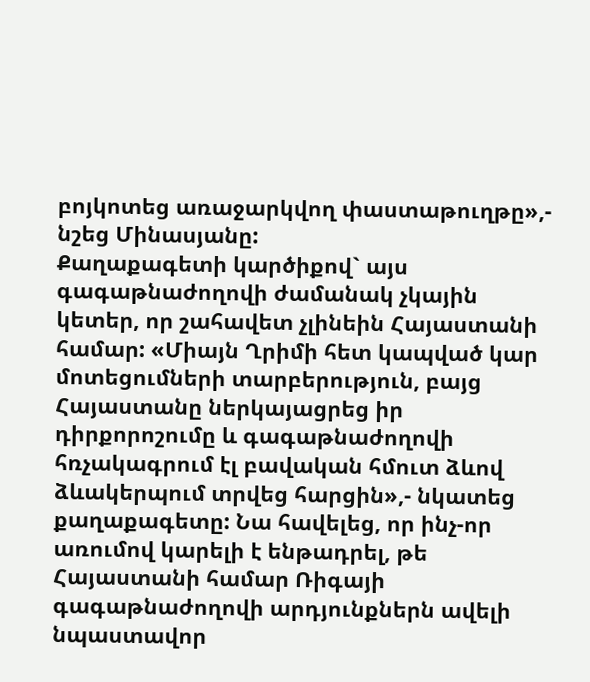բոյկոտեց առաջարկվող փաստաթուղթը»,- նշեց Մինասյանը:
Քաղաքագետի կարծիքով` այս գագաթնաժողովի ժամանակ չկային կետեր, որ շահավետ չլինեին Հայաստանի համար: «Միայն Ղրիմի հետ կապված կար մոտեցումների տարբերություն, բայց Հայաստանը ներկայացրեց իր դիրքորոշումը և գագաթնաժողովի հռչակագրում էլ բավական հմուտ ձևով ձևակերպում տրվեց հարցին»,- նկատեց քաղաքագետը: Նա հավելեց, որ ինչ-որ առումով կարելի է ենթադրել, թե Հայաստանի համար Ռիգայի գագաթնաժողովի արդյունքներն ավելի նպաստավոր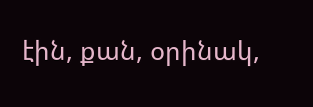էին, քան, օրինակ,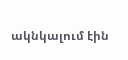ակնկալում էին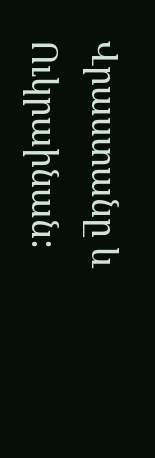Վրաստանը և Ուկրաինան: